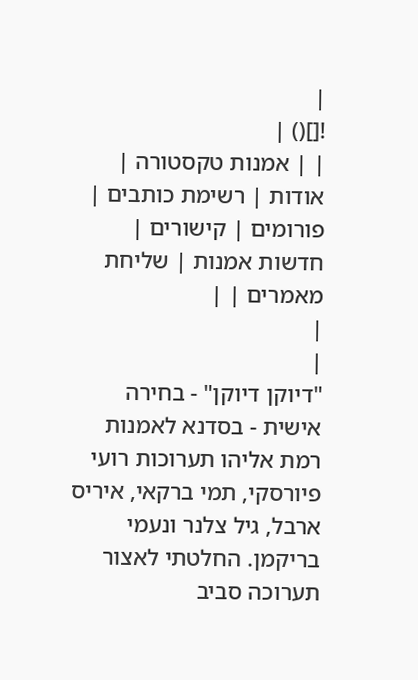|
![]() |
| | אמנות טקסטורה | אודות | רשימת כותבים | פורומים | קישורים | חדשות אמנות | שליחת מאמרים | |
|
|
"דיוקן דיוקן" - בחירה אישית - בסדנא לאמנות רמת אליהו תערוכות רועי פיורסקי, תמי ברקאי, איריס ארבל, גיל צלנר ונעמי בריקמן. החלטתי לאצור תערוכה סביב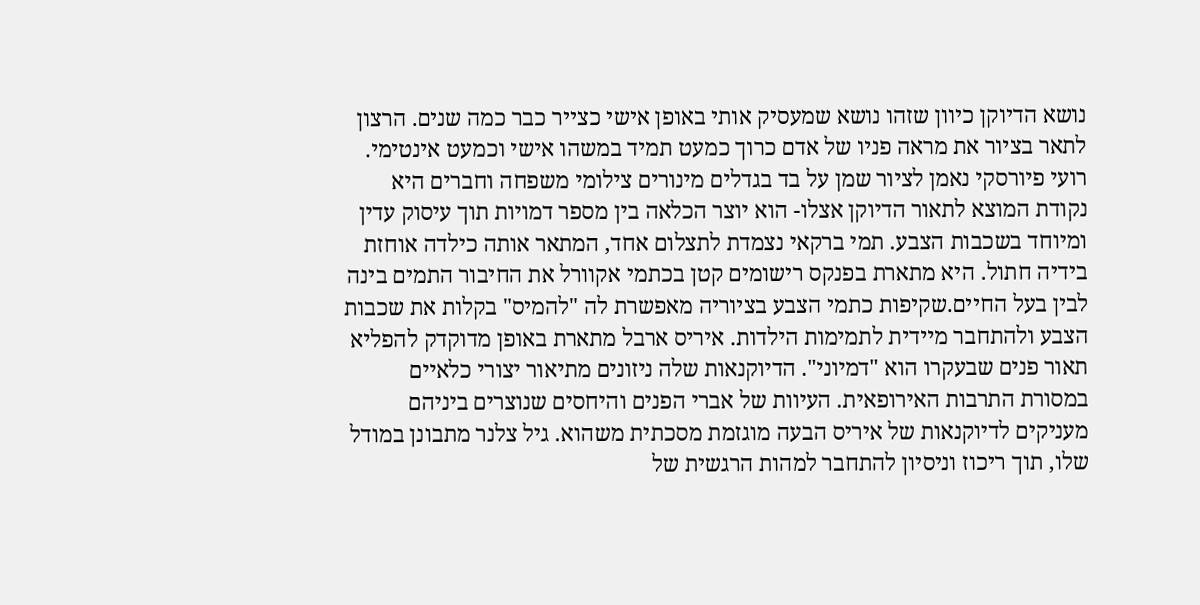נושא הדיוקן כיוון שזהו נושא שמעסיק אותי באופן אישי כצייר כבר כמה שנים. הרצון לתאר בציור את מראה פניו של אדם כרוך כמעט תמיד במשהו אישי וכמעט אינטימי. רועי פיורסקי נאמן לציור שמן על בד בגדלים מינורים צילומי משפחה וחברים היא נקודת המוצא לתאור הדיוקן אצלו- הוא יוצר הכלאה בין מספר דמויות תוך עיסוק עדין ומיוחד בשכבות הצבע. תמי ברקאי נצמדת לתצלום אחד, המתאר אותה כילדה אוחזת בידיה חתול. היא מתארת בפנקס רישומים קטן בכתמי אקוורל את החיבור התמים בינה לבין בעל החיים.שקיפות כתמי הצבע בציוריה מאפשרת לה "להמיס" בקלות את שכבות הצבע ולהתחבר מיידית לתמימות הילדות. איריס ארבל מתארת באופן מדוקדק להפליא תאור פנים שבעקרו הוא "דמיוני". הדיוקנאות שלה ניזונים מתיאור יצורי כלאיים במסורת התרבות האירופאית. העיוות של אברי הפנים והיחסים שנוצרים ביניהם מעניקים לדיוקנאות של איריס הבעה מוגזמת מסכתית משהוא. גיל צלנר מתבונן במודל שלו, תוך ריכוז וניסיון להתחבר למהות הרגשית של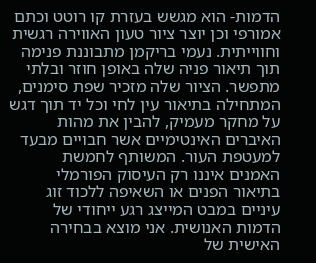הדמות- הוא מגשש בעזרת קו רוטט וכתם אמורפי וכן יוצר ציור טעון האווירה רגשית וחווייתית. נעמי בריקמן מתבוננת פנימה תוך תיאור פניה שלה באופן חוזר ובלתי מתפשר. הציור שלה מזכיר שפת סימנים, המתחילה בתיאור עין לחי וכל יד תוך דגש על מחקר מעמיק, להבין את מהות האיברים האינטימיים אשר חבויים מבעד למעטפת העור. המשותף לחמשת האמנים איננו רק העיסוק הפורמלי בתיאור הפנים או השאיפה ללכוד זוג עיניים במבט המייצג רגע ייחודי של הדמות האנושית. אני מוצא בבחירה האישית של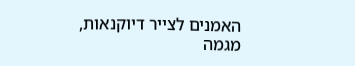האמנים לצייר דיוקנאות, מגמה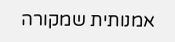אמנותית שמקורה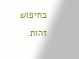בחיפוש זהות.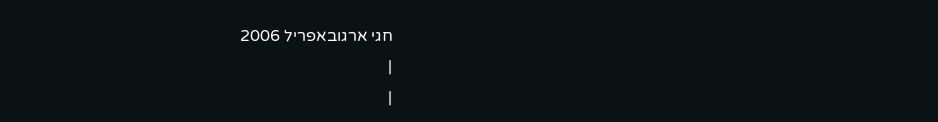חגי ארגובאפריל 2006
|
|